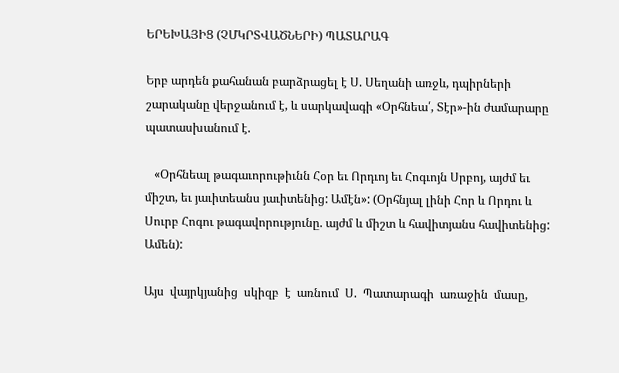ԵՐԵԽԱՅԻՑ (ՉՄԿՐՏՎԱԾՆԵՐԻ) ՊԱՏԱՐԱԳ

Երբ արդեն քահանան բարձրացել է Ս. Սեղանի առջև, դպիրների շարականը վերջանում է, և սարկավագի «Օրհնեա՛, Տէր»-ին ժամարարը պատասխանում է.

   «Օրհնեալ թագաւորութիւնն Հօր եւ Որդւոյ եւ Հոգւոյն Սրբոյ, այժմ եւ միշտ, եւ յաւիտեանս յաւիտենից: Ամէն»: (Օրհնյալ լինի Հոր և Որդու և Սուրբ Հոգու թագավորությունը. այժմ և միշտ և հավիտյանս հավիտենից: Ամեն):

Այս  վայրկյանից  սկիզբ  է  առնում  Ս.  Պատարագի  առաջին  մասը,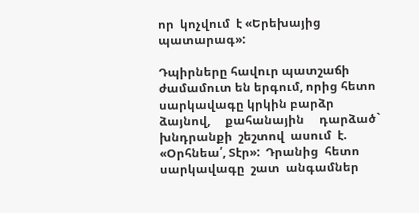որ  կոչվում  է «Երեխայից պատարագ»:

Դպիրները հավուր պատշաճի ժամամուտ են երգում, որից հետո սարկավագը կրկին բարձր     ձայնով,     քահանային     դարձած` խնդրանքի  շեշտով  ասում  է.  «Օրհնեա՛, Տէր»:  Դրանից  հետո  սարկավագը  շատ  անգամներ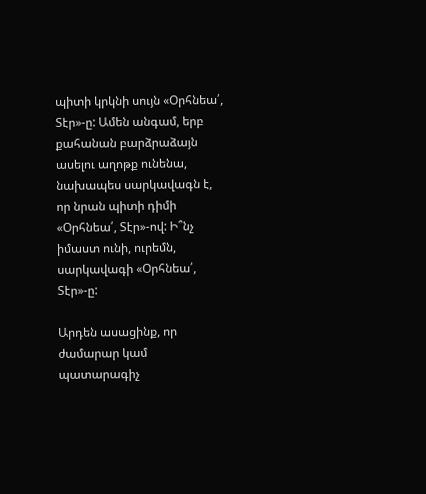պիտի կրկնի սույն «Օրհնեա՛, Տէր»-ը: Ամեն անգամ, երբ քահանան բարձրաձայն ասելու աղոթք ունենա, նախապես սարկավագն է, որ նրան պիտի դիմի «Օրհնեա՛, Տէր»-ով: Ի՞նչ իմաստ ունի, ուրեմն, սարկավագի «Օրհնեա՛, Տէր»-ը:

Արդեն ասացինք, որ ժամարար կամ պատարագիչ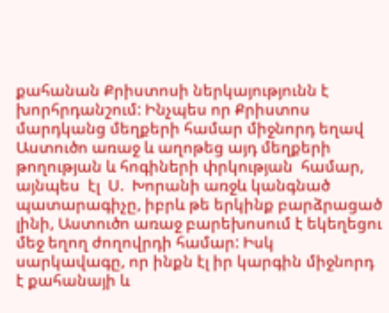քահանան Քրիստոսի ներկայությունն է խորհրդանշում: Ինչպես որ Քրիստոս մարդկանց մեղքերի համար միջնորդ եղավ Աստուծո առաջ և աղոթեց այդ մեղքերի թողության և հոգիների փրկության  համար,  այնպես  էլ  Ս.  Խորանի առջև կանգնած պատարագիչը, իբրև թե երկինք բարձրացած լինի, Աստուծո առաջ բարեխոսում է եկեղեցու մեջ եղող ժողովրդի համար: Իսկ սարկավագը, որ ինքն էլ իր կարգին միջնորդ է քահանայի և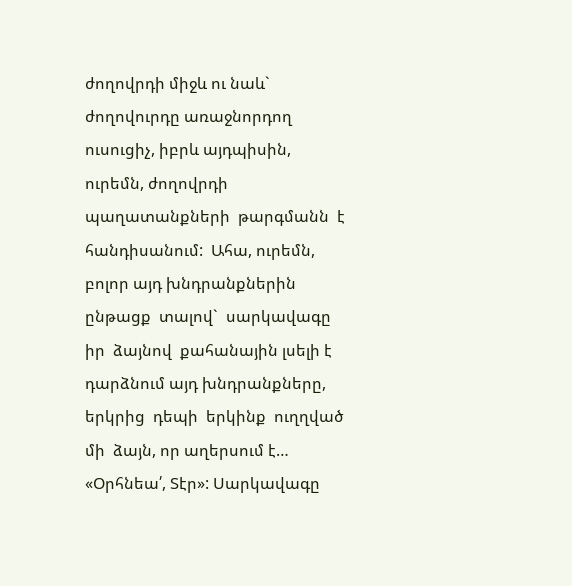ժողովրդի միջև ու նաև` ժողովուրդը առաջնորդող ուսուցիչ, իբրև այդպիսին, ուրեմն, ժողովրդի պաղատանքների  թարգմանն  է  հանդիսանում:  Ահա, ուրեմն, բոլոր այդ խնդրանքներին ընթացք  տալով`  սարկավագը  իր  ձայնով  քահանային լսելի է դարձնում այդ խնդրանքները,  երկրից  դեպի  երկինք  ուղղված  մի  ձայն, որ աղերսում է… «Օրհնեա՛, Տէր»: Սարկավագը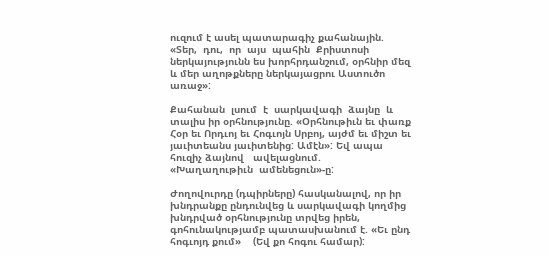ուզում է ասել պատարագիչ քահանային. «Տեր,  դու,  որ  այս  պահին  Քրիստոսի ներկայությունն ես խորհրդանշում, օրհնիր մեզ և մեր աղոթքները ներկայացրու Աստուծո առաջ»:

Քահանան  լսում  է  սարկավագի  ձայնը  և տալիս իր օրհնությունը. «Օրհնութիւն եւ փառք Հօր եւ Որդւոյ եւ Հոգւոյն Սրբոյ, այժմ եւ միշտ եւ յաւիտեանս յաւիտենից: Ամէն»: Եվ ապա հուզիչ ձայնով   ավելացնում.   «Խաղաղութիւն  ամենեցուն»-ը:

Ժողովուրդը (դպիրները) հասկանալով, որ իր խնդրանքը ընդունվեց և սարկավագի կողմից խնդրված օրհնությունը տրվեց իրեն, գոհունակությամբ պատասխանում է. «Եւ ընդ հոգւոյդ քում»    (Եվ քո հոգու համար):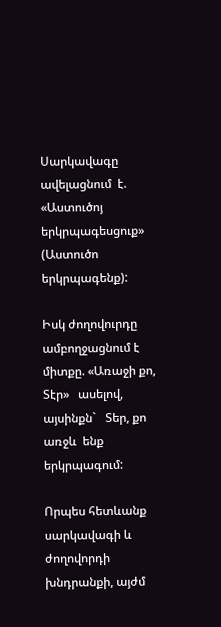Սարկավագը  ավելացնում  է. «Աստուծոյ երկրպագեսցուք» (Աստուծո երկրպագենք):

Իսկ ժողովուրդը ամբողջացնում է միտքը. «Առաջի քո, Տէր»   ասելով,   այսինքն`   Տեր, քո  առջև  ենք  երկրպագում:

Որպես հետևանք սարկավագի և ժողովորդի խնդրանքի, այժմ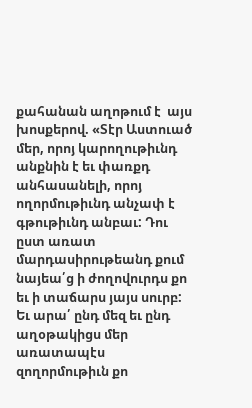քահանան աղոթում է  այս  խոսքերով. «Տէր Աստուած մեր, որոյ կարողութիւնդ անքնին է եւ փառքդ անհասանելի, որոյ ողորմութիւնդ անչափ է գթութիւնդ անբաւ: Դու ըստ առատ մարդասիրութեանդ քում նայեա՛ց ի ժողովուրդս քո եւ ի տաճարս յայս սուրբ: Եւ արա՛ ընդ մեզ եւ ընդ աղօթակիցս մեր առատապէս զողորմութիւն քո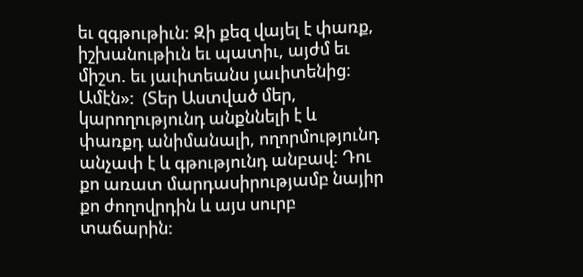եւ զգթութիւն: Զի քեզ վայել է փառք, իշխանութիւն եւ պատիւ, այժմ եւ միշտ. եւ յաւիտեանս յաւիտենից: Ամէն»:  (Տեր Աստված մեր, կարողությունդ անքննելի է և փառքդ անիմանալի, ողորմությունդ անչափ է և գթությունդ անբավ: Դու քո առատ մարդասիրությամբ նայիր քո ժողովրդին և այս սուրբ տաճարին: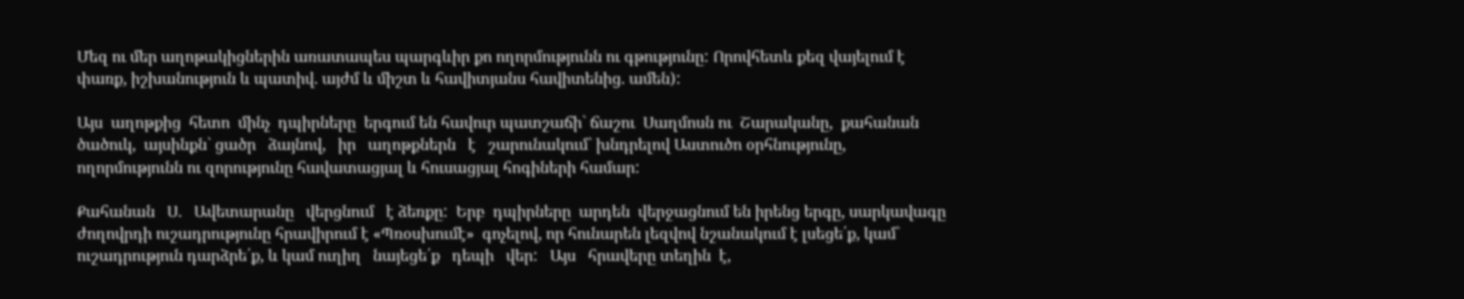Մեզ ու մեր աղոթակիցներին առատապես պարգևիր քո ողորմությունն ու գթությունը: Որովհետև քեզ վայելում է փառք, իշխանություն և պատիվ. այժմ և միշտ և հավիտյանս հավիտենից. ամեն):

Այս  աղոթքից  հետո  մինչ  դպիրները  երգում են հավուր պատշաճի` ճաշու  Սաղմոսն ու  Շարականը,  քահանան  ծածուկ,  այսինքն` ցածր   ձայնով,   իր   աղոթքներն   է   շարունակում` խնդրելով Աստուծո օրհնությունը, ողորմությունն ու զորությունը հավատացյալ և հուսացյալ հոգիների համար:

Քահանան   Ս.   Ավետարանը   վերցնում   է ձեռքը:  Երբ  դպիրները  արդեն  վերջացնում են իրենց երգը, սարկավագը ժողովրդի ուշադրությունը հրավիրում է «Պռօսխումէ»  գոչելով, որ հունարեն լեզվով նշանակում է լսեցե՛ք, կամ` ուշադրություն դարձրե՛ք, և կամ ուղիղ   նայեցե՛ք   դեպի   վեր:   Այս   հրավերը տեղին  է,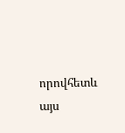որովհետև  այս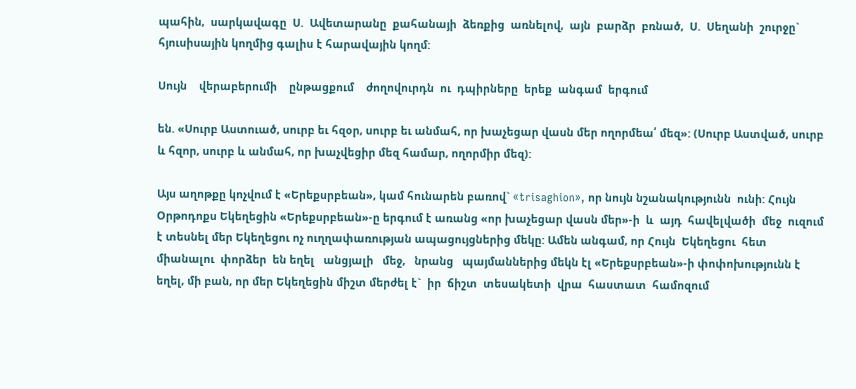պահին,  սարկավագը  Ս.  Ավետարանը  քահանայի  ձեռքից  առնելով,  այն  բարձր  բռնած,  Ս.  Սեղանի  շուրջը` հյուսիսային կողմից գալիս է հարավային կողմ:

Սույն    վերաբերումի    ընթացքում    ժողովուրդն  ու  դպիրները  երեք  անգամ  երգում

են. «Սուրբ Աստուած, սուրբ եւ հզօր, սուրբ եւ անմահ, որ խաչեցար վասն մեր ողորմեա՛ մեզ»: (Սուրբ Աստված, սուրբ և հզոր, սուրբ և անմահ, որ խաչվեցիր մեզ համար, ողորմիր մեզ):

Այս աղոթքը կոչվում է «Երեքսրբեան», կամ հունարեն բառով` «trisaghion», որ նույն նշանակությունն  ունի: Հույն Օրթոդոքս Եկեղեցին «Երեքսրբեան»-ը երգում է առանց «որ խաչեցար վասն մեր»-ի  և  այդ  հավելվածի  մեջ  ուզում  է տեսնել մեր Եկեղեցու ոչ ուղղափառության ապացույցներից մեկը: Ամեն անգամ, որ Հույն  Եկեղեցու  հետ  միանալու  փորձեր  են եղել   անցյալի   մեջ,   նրանց   պայմաններից մեկն էլ «Երեքսրբեան»-ի փոփոխությունն է եղել, մի բան, որ մեր Եկեղեցին միշտ մերժել է`  իր  ճիշտ  տեսակետի  վրա  հաստատ  համոզում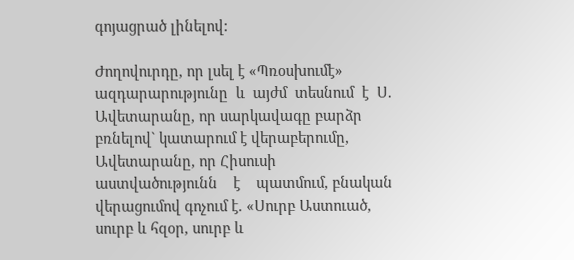գոյացրած լինելով:

Ժողովուրդը, որ լսել է «Պռօսխումէ» ազդարարությունը  և  այժմ  տեսնում  է  Ս.  Ավետարանը, որ սարկավագը բարձր բռնելով` կատարում է վերաբերումը, Ավետարանը, որ Հիսուսի    աստվածությունն    է    պատմում, բնական վերացումով գոչում է. «Սուրբ Աստուած, սուրբ և հզօր, սուրբ և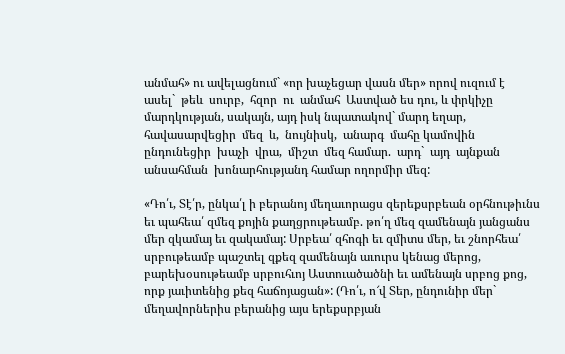անմահ» ու ավելացնում` «որ խաչեցար վասն մեր» որով ուզում է  ասել`  թեև  սուրբ,  հզոր  ու  անմահ  Աստված ես դու, և փրկիչը մարդկության, սակայն, այդ իսկ նպատակով` մարդ եղար, հավասարվեցիր  մեզ  և,  նույնիսկ,  անարգ  մահը կամովին  ընդունեցիր  խաչի  վրա,  միշտ  մեզ համար.  արդ`  այդ  այնքան  անսահման  խոնարհությանդ համար ողորմիր մեզ:

«Դո՛ւ, Տէ՛ր, ընկա՛լ ի բերանոյ մեղաւորացս զերեքսրբեան օրհնութիւնս եւ պահեա՛ զմեզ քոյին քաղցրութեամբ. թո՛ղ մեզ զամենայն յանցանս մեր զկամայ եւ զակամայ: Սրբեա՛ զհոգի եւ զմիտս մեր, եւ շնորհեա՛ սրբութեամբ պաշտել զքեզ զամենայն աւուրս կենաց մերոց, բարեխօսութեամբ սրբուհւոյ Աստուածածնի եւ ամենայն սրբոց քոց, որք յաւիտենից քեզ հաճոյացան»: (Դո՛ւ, ո՜վ Տեր, ընդունիր մեր` մեղավորներիս բերանից այս երեքսրբյան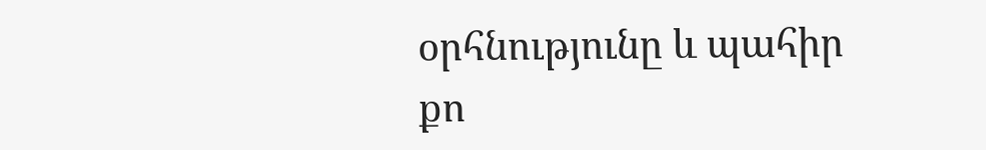օրհնությունը և պահիր քո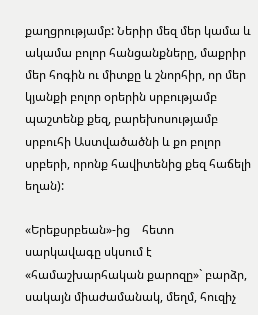քաղցրությամբ: Ներիր մեզ մեր կամա և ակամա բոլոր հանցանքները, մաքրիր մեր հոգին ու միտքը և շնորհիր, որ մեր կյանքի բոլոր օրերին սրբությամբ պաշտենք քեզ, բարեխոսությամբ սրբուհի Աստվածածնի և քո բոլոր սրբերի, որոնք հավիտենից քեզ հաճելի եղան):

«Երեքսրբեան»-ից    հետո  սարկավագը սկսում է «համաշխարհական քարոզը»` բարձր, սակայն միաժամանակ, մեղմ, հուզիչ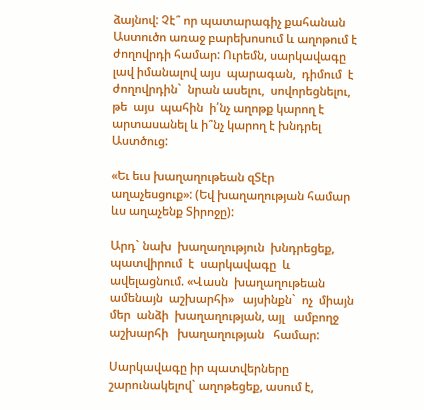ձայնով: Չէ՞ որ պատարագիչ քահանան Աստուծո առաջ բարեխոսում և աղոթում է ժողովրդի համար: Ուրեմն, սարկավագը լավ իմանալով այս  պարագան,  դիմում  է  ժողովրդին`  նրան ասելու,  սովորեցնելու,  թե  այս  պահին  ի՛նչ աղոթք կարող է արտասանել և ի՞նչ կարող է խնդրել Աստծուց:

«Եւ եւս խաղաղութեան զՏէր աղաչեսցուք»: (Եվ խաղաղության համար ևս աղաչենք Տիրոջը):

Արդ` նախ  խաղաղություն  խնդրեցեք, պատվիրում  է  սարկավագը  և  ավելացնում. «Վասն  խաղաղութեան  ամենայն  աշխարհի»   այսինքն`  ոչ  միայն  մեր  անձի  խաղաղության, այլ   ամբողջ   աշխարհի   խաղաղության   համար:

Սարկավագը իր պատվերները շարունակելով` աղոթեցեք, ասում է,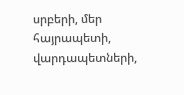սրբերի, մեր հայրապետի,  վարդապետների,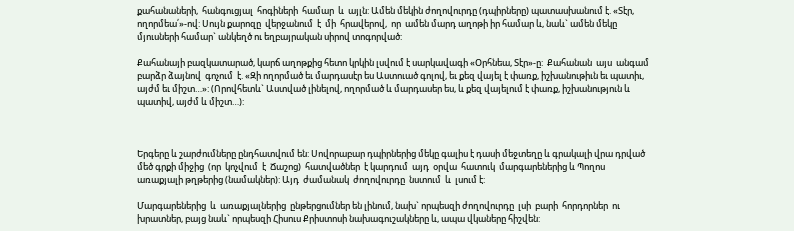քահանաների,  հանգուցյալ  հոգիների  համար  և  այլն: Ամեն մեկին ժողովուրդը (դպիրները) պատասխանում է. «Տէր, ողորմեա՛»-ով: Սույն քարոզը  վերջանում  է  մի  հրավերով,  որ  ամեն մարդ աղոթի իր համար և, նաև` ամեն մեկը մյուսների համար` անկեղծ ու եղբայրական սիրով տոգորված:

Քահանայի բազկատարած, կարճ աղոթքից հետո կրկին լսվում է սարկավագի «Օրհնեա, Տէր»-ը:  Քահանան  այս  անգամ  բարձր ձայնով  գոչում  է. «Զի ողորմած եւ մարդասէր ես Աստուած գոլով, եւ քեզ վայել է փառք, իշխանութիւն եւ պատիւ, այժմ եւ միշտ…»: (Որովհետև` Աստված լինելով, ողորմած և մարդասեր ես, և քեզ վայելում է փառք, իշխանություն և պատիվ, այժմ և միշտ…):



Երգերը և շարժումները ընդհատվում են: Սովորաբար դպիրներից մեկը գալիս է դասի մեջտեղը և գրակալի վրա դրված մեծ գրքի միջից  (որ  կոչվում  է  Ճաշոց)  հատվածներ  է կարդում  այդ  օրվա  հատուկ  մարգարեներից և Պողոս առաքյալի թղթերից (նամակներ): Այդ  ժամանակ  ժողովուրդը  նստում  և  լսում է:

Մարգարեներից  և  առաքյալներից  ընթերցումներ են լինում, նախ` որպեսզի ժողովուրդը  լսի  բարի  հորդորներ  ու  խրատներ, բայց նաև` որպեսզի Հիսուս Քրիստոսի նախագուշակները և, ապա վկաները հիշվեն: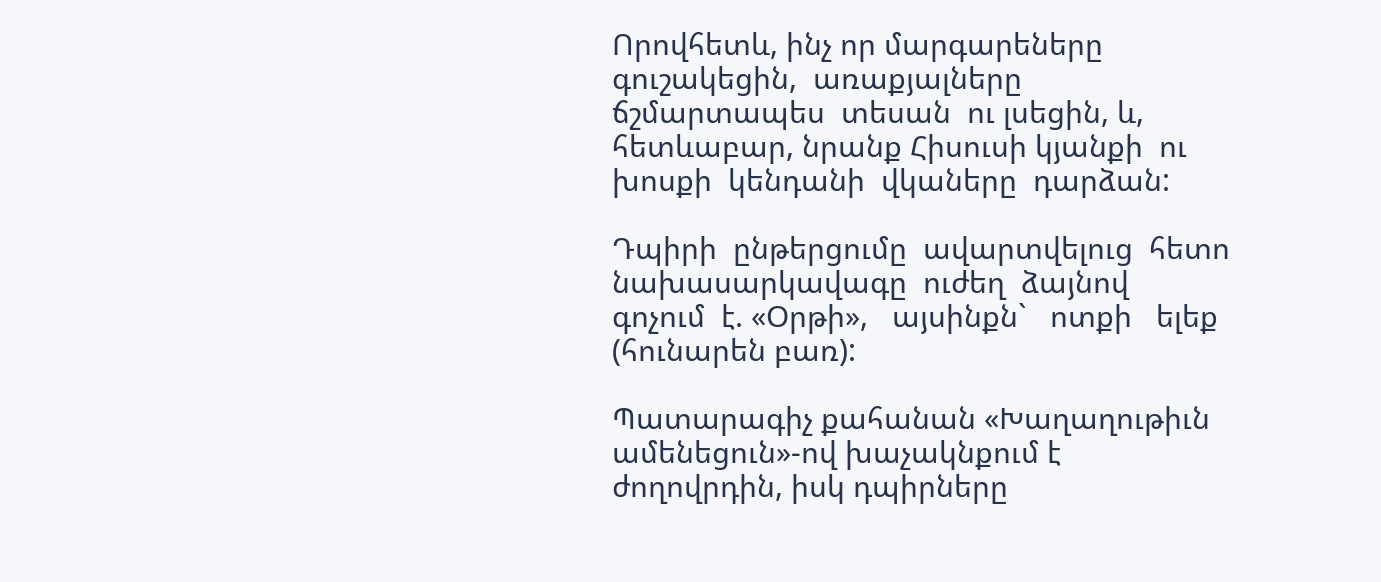Որովհետև, ինչ որ մարգարեները գուշակեցին,  առաքյալները  ճշմարտապես  տեսան  ու լսեցին, և, հետևաբար, նրանք Հիսուսի կյանքի  ու  խոսքի  կենդանի  վկաները  դարձան:

Դպիրի  ընթերցումը  ավարտվելուց  հետո նախասարկավագը  ուժեղ  ձայնով  գոչում  է. «Օրթի»,   այսինքն`   ոտքի   ելեք   (հունարեն բառ):

Պատարագիչ քահանան «Խաղաղութիւն ամենեցուն»-ով խաչակնքում է ժողովրդին, իսկ դպիրները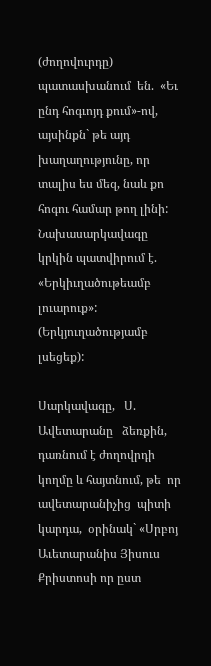(ժողովուրդը) պատասխանում  են.  «Եւ ընդ հոգւոյդ քում»-ով,  այսինքն` թե այդ խաղաղությունը, որ տալիս ես մեզ, նաև քո հոգու համար թող լինի: Նախասարկավագը կրկին պատվիրում է. «Երկիւղածութեամբ լուարուք»: (Երկյուղածությամբ լսեցեք):

Սարկավագը,   Ս.   Ավետարանը   ձեռքին, դառնում է ժողովրդի կողմը և հայտնում, թե  որ  ավետարանիչից  պիտի  կարդա,  օրինակ` «Սրբոյ Աւետարանիս Յիսուս Քրիստոսի որ ըստ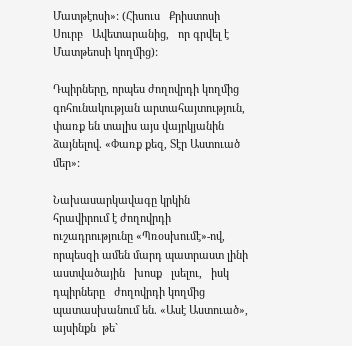Մատթէոսի»: (Հիսուս   Քրիստոսի   Սուրբ   Ավետարանից,   որ գրվել է Մատթեոսի կողմից):

Դպիրները, որպես ժողովրդի կողմից գոհունակության արտահայտություն, փառք են տալիս այս վայրկյանին ձայնելով. «Փառք քեզ, Տէր Աստուած մեր»:

Նախասարկավագը կրկին հրավիրում է ժողովրդի ուշադրությունը «Պռօսխումէ»-ով, որպեսզի ամեն մարդ պատրաստ լինի աստվածային   խոսք   լսելու,   իսկ   դպիրները   ժողովրդի կողմից պատասխանում են. «Ասէ Աստուած»,  այսինքն  թե`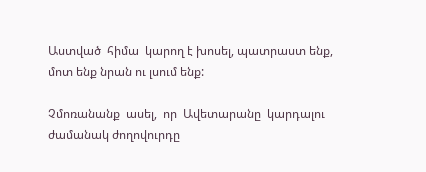Աստված  հիմա  կարող է խոսել, պատրաստ ենք, մոտ ենք նրան ու լսում ենք:

Չմոռանանք  ասել,  որ  Ավետարանը  կարդալու ժամանակ ժողովուրդը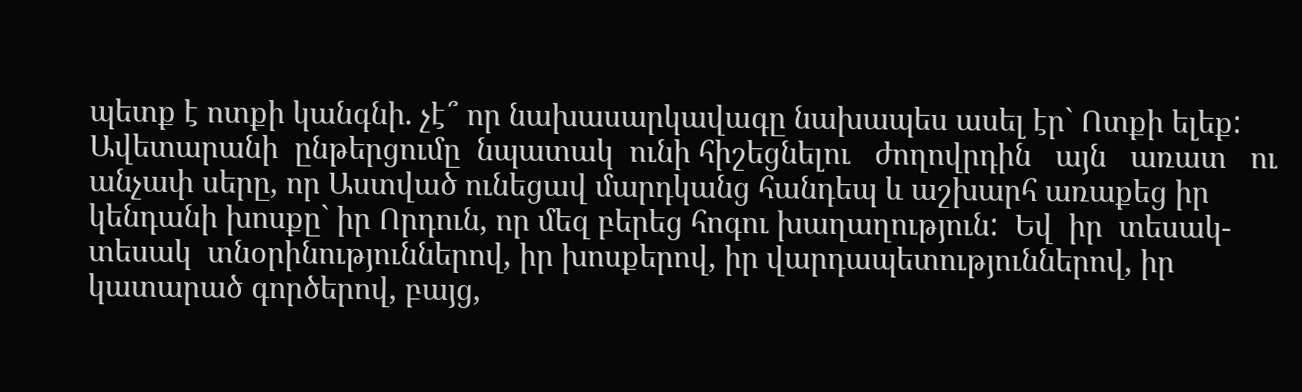պետք է ոտքի կանգնի. չէ՞ որ նախասարկավագը նախապես ասել էր` Ոտքի ելեք: Ավետարանի  ընթերցումը  նպատակ  ունի հիշեցնելու   ժողովրդին   այն   առատ   ու   անչափ սերը, որ Աստված ունեցավ մարդկանց հանդեպ և աշխարհ առաքեց իր կենդանի խոսքը` իր Որդուն, որ մեզ բերեց հոգու խաղաղություն:  Եվ  իր  տեսակ-տեսակ  տնօրինություններով, իր խոսքերով, իր վարդապետություններով, իր կատարած գործերով, բայց,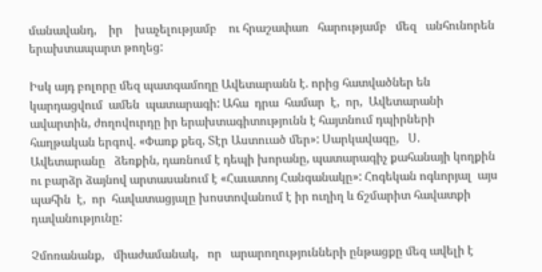մանավանդ,    իր    խաչելությամբ    ու հրաշափառ   հարությամբ   մեզ   անհունորեն երախտապարտ թողեց:

Իսկ այդ բոլորը մեզ պատգամողը Ավետարանն է. որից հատվածներ են կարդացվում  ամեն  պատարագի: Ահա  դրա  համար  է,  որ,  Ավետարանի  ավարտին, ժողովուրդը իր երախտագիտությունն է հայտնում դպիրների հաղթական երգով. «Փառք քեզ, Տէր Աստուած մեր»: Սարկավագը,   Ս.   Ավետարանը   ձեռքին, դառնում է դեպի խորանը, պատարագիչ քահանայի կողքին ու բարձր ձայնով արտասանում է «Հաւատոյ Հանգանակը»: Հոգեկան ոգևորյալ  այս  պահին  է,  որ  հավատացյալը խոստովանում է իր ուղիղ և ճշմարիտ հավատքի  դավանությունը:

Չմոռանանք,   միաժամանակ,   որ   արարողությունների ընթացքը մեզ ավելի է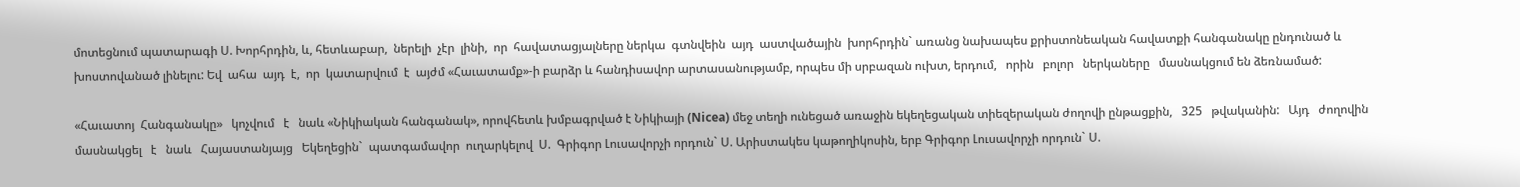մոտեցնում պատարագի Ս. Խորհրդին, և, հետևաբար,  ներելի  չէր  լինի,  որ  հավատացյալները ներկա  գտնվեին  այդ  աստվածային  խորհրդին` առանց նախապես քրիստոնեական հավատքի հանգանակը ընդունած և խոստովանած լինելու: Եվ  ահա  այդ  է,  որ  կատարվում  է  այժմ «Հաւատամք»-ի բարձր և հանդիսավոր արտասանությամբ, որպես մի սրբազան ուխտ, երդում,   որին   բոլոր   ներկաները   մասնակցում են ձեռնամած:

«Հաւատոյ  Հանգանակը»   կոչվում   է   նաև «Նիկիական հանգանակ», որովհետև խմբագրված է Նիկիայի (Nicea) մեջ տեղի ունեցած առաջին եկեղեցական տիեզերական ժողովի ընթացքին,   325   թվականին:   Այդ   ժողովին մասնակցել   է   նաև   Հայաստանյայց   Եկեղեցին`  պատգամավոր  ուղարկելով  Ս.  Գրիգոր Լուսավորչի որդուն` Ս. Արիստակես կաթողիկոսին, երբ Գրիգոր Լուսավորչի որդուն` Ս.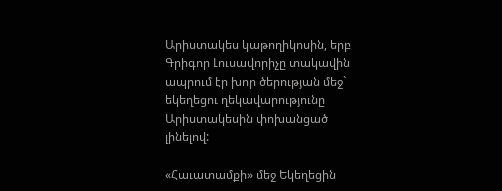Արիստակես կաթողիկոսին, երբ Գրիգոր Լուսավորիչը տակավին ապրում էր խոր ծերության մեջ` եկեղեցու ղեկավարությունը Արիստակեսին փոխանցած լինելով:

«Հաւատամքի» մեջ Եկեղեցին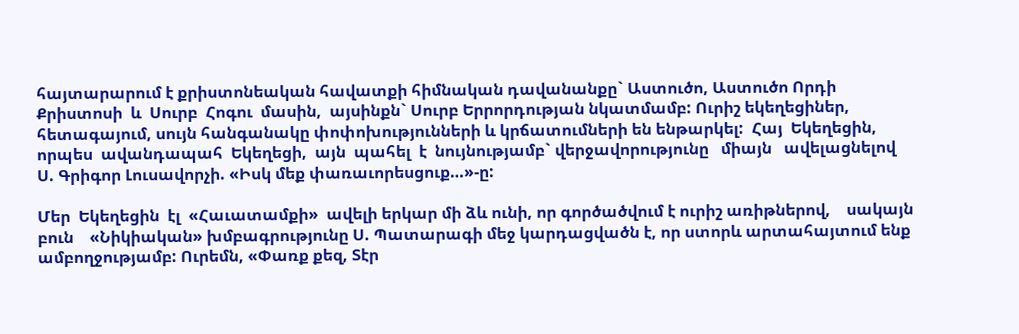հայտարարում է քրիստոնեական հավատքի հիմնական դավանանքը` Աստուծո, Աստուծո Որդի Քրիստոսի  և  Սուրբ  Հոգու  մասին,  այսինքն` Սուրբ Երրորդության նկատմամբ: Ուրիշ եկեղեցիներ, հետագայում, սույն հանգանակը փոփոխությունների և կրճատումների են ենթարկել:  Հայ  Եկեղեցին,  որպես  ավանդապահ  Եկեղեցի,  այն  պահել  է  նույնությամբ` վերջավորությունը   միայն   ավելացնելով   Ս. Գրիգոր Լուսավորչի. «Իսկ մեք փառաւորեսցուք…»-ը:

Մեր  Եկեղեցին  էլ  «Հաւատամքի»  ավելի երկար մի ձև ունի, որ գործածվում է ուրիշ առիթներով,    սակայն    բուն    «Նիկիական» խմբագրությունը Ս. Պատարագի մեջ կարդացվածն է, որ ստորև արտահայտում ենք ամբողջությամբ: Ուրեմն, «Փառք քեզ, Տէր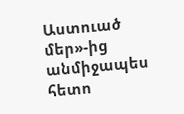Աստուած մեր»-ից անմիջապես հետո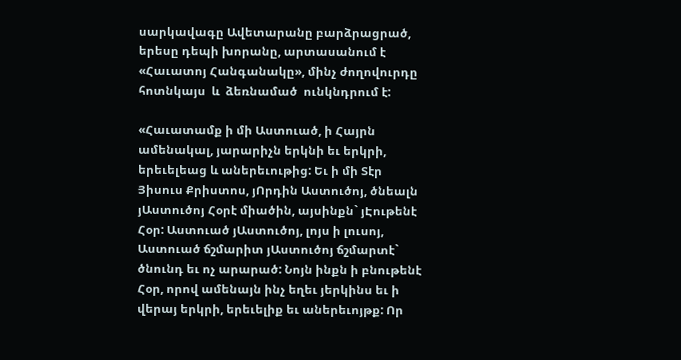սարկավագը Ավետարանը բարձրացրած, երեսը դեպի խորանը, արտասանում է «Հաւատոյ Հանգանակը», մինչ ժողովուրդը  հոտնկայս  և  ձեռնամած  ունկնդրում է:

«Հաւատամք ի մի Աստուած, ի Հայրն ամենակալ, յարարիչն երկնի եւ երկրի, երեւելեաց և աներեւութից: Եւ ի մի Տէր Յիսուս Քրիստոս, յՈրդին Աստուծոյ, ծնեալն յԱստուծոյ Հօրէ միածին, այսինքն` յԷութենէ Հօր: Աստուած յԱստուծոյ, լոյս ի լուսոյ, Աստուած ճշմարիտ յԱստուծոյ ճշմարտէ` ծնունդ եւ ոչ արարած: Նոյն ինքն ի բնութենէ Հօր, որով ամենայն ինչ եղեւ յերկինս եւ ի վերայ երկրի, երեւելիք եւ աներեւոյթք: Որ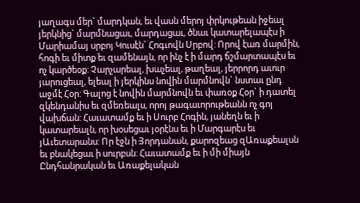յաղագս մեր` մարդկան, եւ վասն մերոյ փրկութեան իջեալ յերկնից` մարմնացաւ, մարդացաւ, ծնաւ կատարելապէս ի Մարիամայ սրբոյ Կուսէն` Հոգւովն Սրբով: Որով էառ մարմին, հոգի եւ միտք եւ զամենայն, որ ինչ է ի մարդ ճշմարտապէս եւ ոչ կարծեօք: Չարչարեալ, խաչեալ, թաղեալ, յերրորդ աւուր յարուցեալ, ելեալ ի յերկինս նովին մարմնովն` նստաւ ընդ աջմէ Հօր: Գալոց է նովին մարմնովն եւ փառօք Հօր` ի դատել զկենդանիս եւ զմեռեալս, որոյ թագաւորութեանն ոչ գոյ վախճան: Հաւատամք եւ ի Սուրբ Հոգին, յանեղն եւ ի կատարեալն, որ խօսեցաւ յօրէնս եւ ի Մարգարէս եւ յԱւետարանս: Որ էջն ի Յորդանան, քարոզեաց զԱռաքեալսն եւ բնակեցաւ ի սուրբսն: Հաւատամք եւ ի մի միայն Ընդհանրական եւ Առաքելական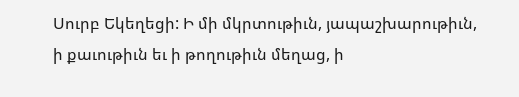Սուրբ Եկեղեցի: Ի մի մկրտութիւն, յապաշխարութիւն, ի քաւութիւն եւ ի թողութիւն մեղաց, ի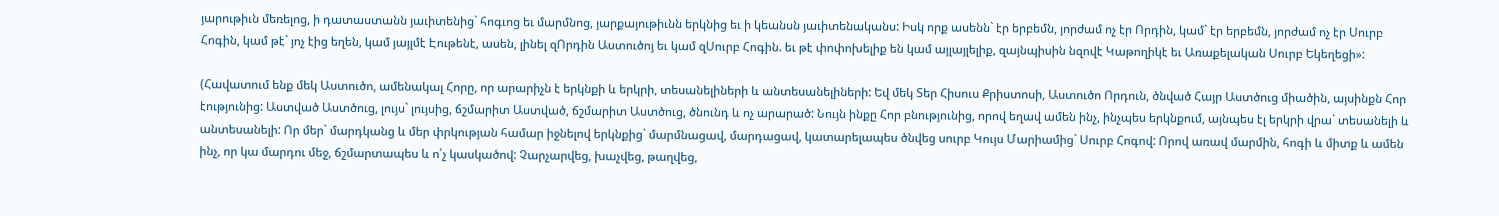յարութիւն մեռելոց, ի դատաստանն յաւիտենից` հոգւոց եւ մարմնոց, յարքայութիւնն երկնից եւ ի կեանսն յաւիտենականս: Իսկ որք ասենն` էր երբեմն, յորժամ ոչ էր Որդին, կամ` էր երբեմն, յորժամ ոչ էր Սուրբ Հոգին, կամ թէ` յոչ էից եղեն, կամ յայլմէ Էութենէ, ասեն, լինել զՈրդին Աստուծոյ եւ կամ զՍուրբ Հոգին. եւ թէ փոփոխելիք են կամ այլայլելիք, զայնպիսին նզովէ Կաթողիկէ եւ Առաքելական Սուրբ Եկեղեցի»:

(Հավատում ենք մեկ Աստուծո, ամենակալ Հորը, որ արարիչն է երկնքի և երկրի, տեսանելիների և անտեսանելիների: Եվ մեկ Տեր Հիսուս Քրիստոսի, Աստուծո Որդուն, ծնված Հայր Աստծուց միածին, այսինքն Հոր էությունից: Աստված Աստծուց, լույս` լույսից, ճշմարիտ Աստված, ճշմարիտ Աստծուց, ծնունդ և ոչ արարած: Նույն ինքը Հոր բնությունից, որով եղավ ամեն ինչ, ինչպես երկնքում, այնպես էլ երկրի վրա` տեսանելի և անտեսանելի: Որ մեր` մարդկանց և մեր փրկության համար իջնելով երկնքից` մարմնացավ, մարդացավ, կատարելապես ծնվեց սուրբ Կույս Մարիամից` Սուրբ Հոգով: Որով առավ մարմին, հոգի և միտք և ամեն ինչ, որ կա մարդու մեջ, ճշմարտապես և ո՛չ կասկածով: Չարչարվեց, խաչվեց, թաղվեց,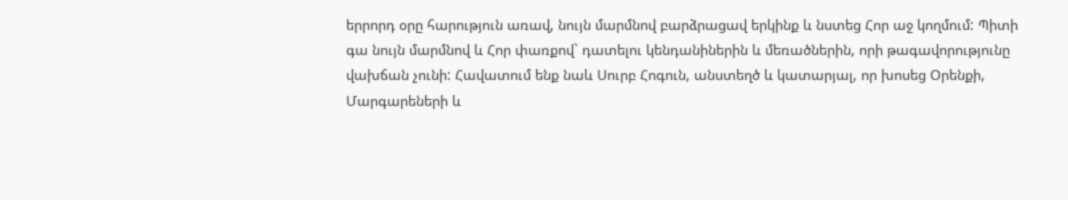երրորդ օրը հարություն առավ, նույն մարմնով բարձրացավ երկինք և նստեց Հոր աջ կողմում: Պիտի գա նույն մարմնով և Հոր փառքով` դատելու կենդանիներին և մեռածներին, որի թագավորությունը վախճան չունի: Հավատում ենք նաև Սուրբ Հոգուն, անստեղծ և կատարյալ, որ խոսեց Օրենքի, Մարգարեների և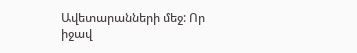Ավետարանների մեջ: Որ իջավ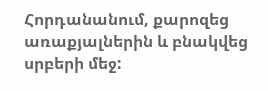Հորդանանում, քարոզեց առաքյալներին և բնակվեց սրբերի մեջ: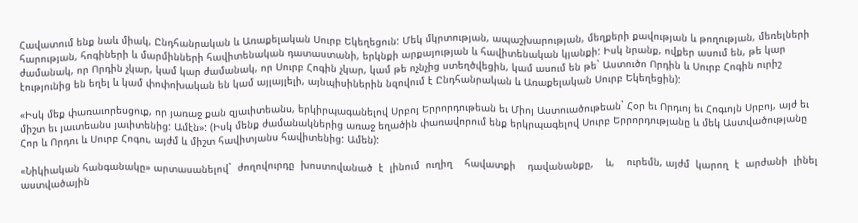Հավատում ենք նաև միակ, Ընդհանրական և Առաքելական Սուրբ Եկեղեցուն: Մեկ մկրտության, ապաշխարության, մեղքերի քավության և թողության, մեռելների հարության, հոգիների և մարմինների հավիտենական դատաստանի, երկնքի արքայության և հավիտենական կյանքի: Իսկ նրանք, ովքեր ասում են, թե կար ժամանակ, որ Որդին չկար, կամ կար ժամանակ, որ Սուրբ Հոգին չկար, կամ թե ոչնչից ստեղծվեցին, կամ ասում են թե` Աստուծո Որդին և Սուրբ Հոգին ուրիշ էությունից են եղել և կամ փոփոխական են կամ այլայլելի, այնպիսիներին նզովում է Ընդհանրական և Առաքելական Սուրբ Եկեղեցին):

«Իսկ մեք փառաւորեսցուք, որ յառաջ քան զյաւիտեանս, երկիրպագանելով Սրբոյ Երրորդութեան եւ Միոյ Աստուածութեան` Հօր եւ Որդւոյ եւ Հոգւոյն Սրբոյ, այժ եւ միշտ եւ յաւտեանս յաւիտենից: Ամէն»: (Իսկ մենք ժամանակներից առաջ եղածին փառավորում ենք երկրպագելով Սուրբ Երրորդությանը և մեկ Աստվածությանը Հոր և Որդու և Սուրբ Հոգու, այժմ և միշտ հավիտյանս հավիտենից: Ամեն):

«Նիկիական հանգանակը» արտասանելով`  ժողովուրդը  խոստովանած  է  լինում  ուղիղ    հավատքի    դավանանքը,    և,    ուրեմն, այժմ  կարող  է  արժանի  լինել  աստվածային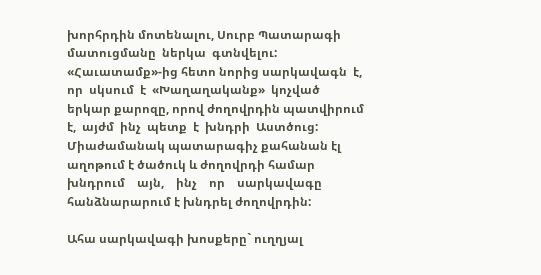խորհրդին մոտենալու, Սուրբ Պատարագի մատուցմանը  ներկա  գտնվելու: «Հաւատամք»-ից հետո նորից սարկավագն  է,  որ  սկսում  է  «Խաղաղականք»  կոչված երկար քարոզը, որով ժողովրդին պատվիրում  է,  այժմ  ինչ  պետք  է  խնդրի  Աստծուց: Միաժամանակ պատարագիչ քահանան էլ աղոթում է ծածուկ և ժողովրդի համար    խնդրում    այն,    ինչ    որ    սարկավագը հանձնարարում է խնդրել ժողովրդին:

Ահա սարկավագի խոսքերը` ուղղյալ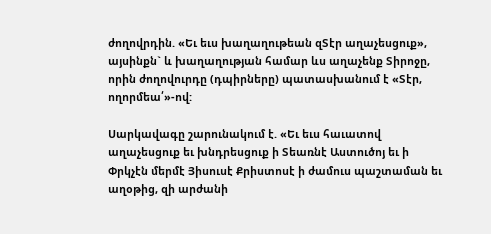ժողովրդին. «Եւ եւս խաղաղութեան զՏէր աղաչեսցուք», այսինքն` և խաղաղության համար ևս աղաչենք Տիրոջը, որին ժողովուրդը (դպիրները) պատասխանում է «Տէր, ողորմեա՛»-ով:

Սարկավագը շարունակում է. «Եւ եւս հաւատով աղաչեսցուք եւ խնդրեսցուք ի Տեառնէ Աստուծոյ եւ ի Փրկչէն մերմէ Յիսուսէ Քրիստոսէ ի ժամուս պաշտաման եւ աղօթից, զի արժանի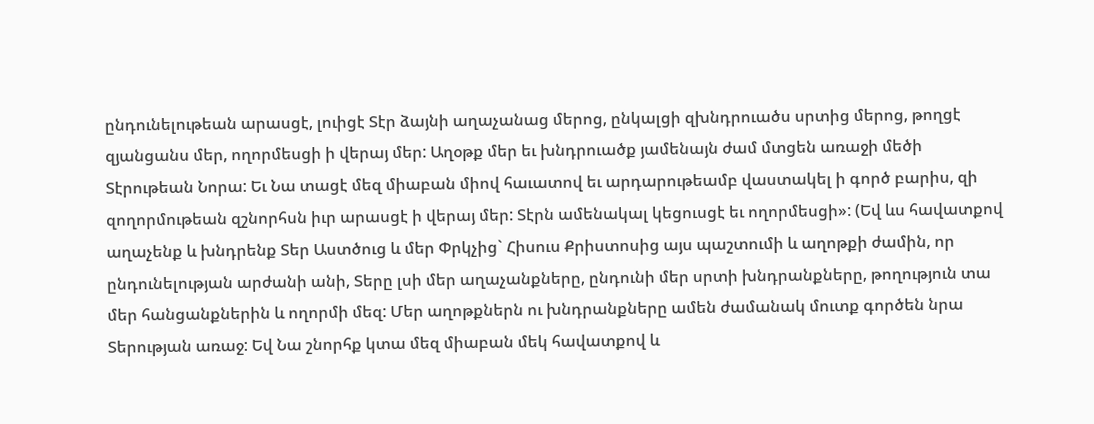ընդունելութեան արասցէ, լուիցէ Տէր ձայնի աղաչանաց մերոց, ընկալցի զխնդրուածս սրտից մերոց, թողցէ զյանցանս մեր, ողորմեսցի ի վերայ մեր: Աղօթք մեր եւ խնդրուածք յամենայն ժամ մտցեն առաջի մեծի Տէրութեան Նորա: Եւ Նա տացէ մեզ միաբան միով հաւատով եւ արդարութեամբ վաստակել ի գործ բարիս, զի զողորմութեան զշնորհսն իւր արասցէ ի վերայ մեր: Տէրն ամենակալ կեցուսցէ եւ ողորմեսցի»: (Եվ ևս հավատքով աղաչենք և խնդրենք Տեր Աստծուց և մեր Փրկչից` Հիսուս Քրիստոսից այս պաշտումի և աղոթքի ժամին, որ ընդունելության արժանի անի, Տերը լսի մեր աղաչանքները, ընդունի մեր սրտի խնդրանքները, թողություն տա մեր հանցանքներին և ողորմի մեզ: Մեր աղոթքներն ու խնդրանքները ամեն ժամանակ մուտք գործեն նրա Տերության առաջ: Եվ Նա շնորհք կտա մեզ միաբան մեկ հավատքով և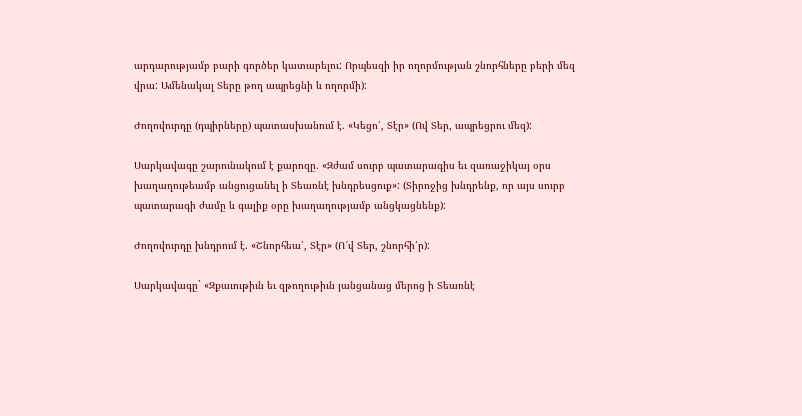արդարությամբ բարի գործեր կատարելու: Որպեսզի իր ողորմության շնորհները բերի մեզ վրա: Ամենակալ Տերը թող ապրեցնի և ողորմի):

Ժողովուրդը (դպիրները) պատասխանում է. «Կեցո՛, Տէր» (Ով Տեր, ապրեցրու մեզ):

Սարկավագը շարունակում է քարոզը. «Զժամ սուրբ պատարագիս եւ զառաջիկայ օրս խաղաղութեամբ անցուցանել ի Տեառնէ խնդրեսցուք»: (Տիրոջից խնդրենք, որ այս սուրբ պատարագի ժամը և գալիք օրը խաղաղությամբ անցկացնենք):

Ժողովուրդը խնդրում է. «Շնորհեա՛, Տէր» (Ո՜վ Տեր, շնորհի՛ր):

Սարկավագը` «Զքաւութիւն եւ զթողութիւն յանցանաց մերոց ի Տեառնէ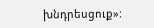խնդրեսցուք»: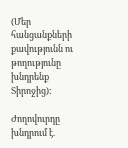(Մեր հանցանքների քավությունն ու թողությունը խնդրենք Տիրոջից):

Ժողովուրդը խնդրում է.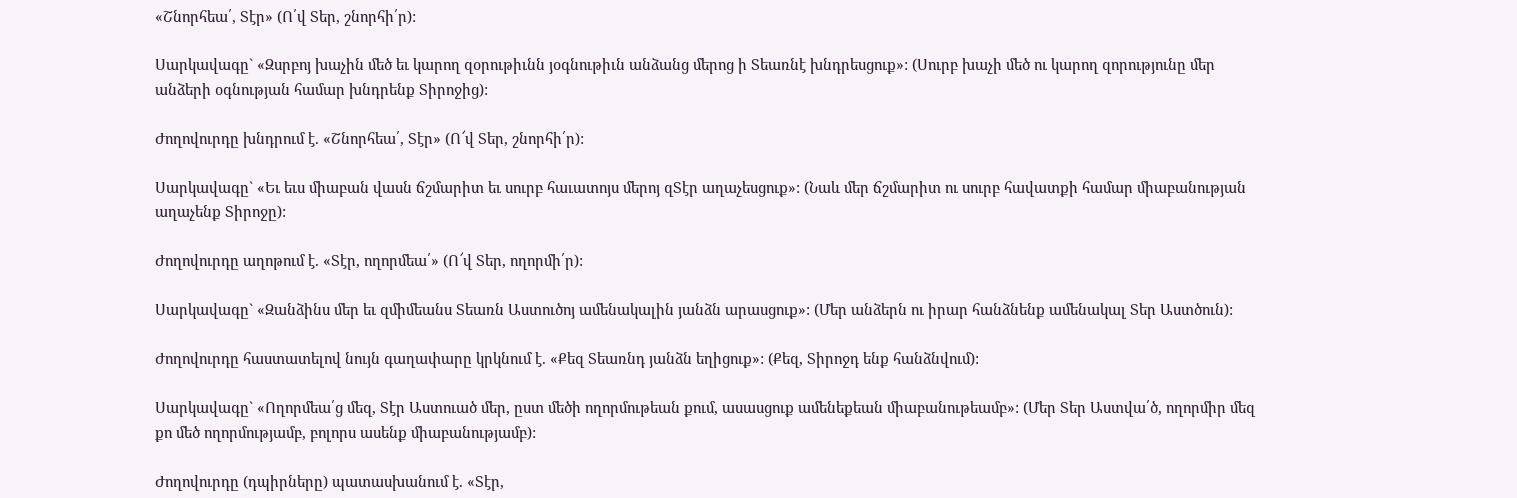«Շնորհեա՛, Տէր» (Ո՛վ Տեր, շնորհի՛ր):

Սարկավագը` «Զսրբոյ խաչին մեծ եւ կարող զօրութիւնն յօգնութիւն անձանց մերոց ի Տեառնէ խնդրեսցուք»: (Սուրբ խաչի մեծ ու կարող զորությունը մեր անձերի օգնության համար խնդրենք Տիրոջից):

Ժողովուրդը խնդրում է. «Շնորհեա՛, Տէր» (Ո՜վ Տեր, շնորհի՛ր):

Սարկավագը` «Եւ եւս միաբան վասն ճշմարիտ եւ սուրբ հաւատոյս մերոյ զՏէր աղաչեսցուք»: (Նաև մեր ճշմարիտ ու սուրբ հավատքի համար միաբանության աղաչենք Տիրոջը):

Ժողովուրդը աղոթում է. «Տէր, ողորմեա՛» (Ո՜վ Տեր, ողորմի՛ր):

Սարկավագը` «Զանձինս մեր եւ զմիմեանս Տեառն Աստուծոյ ամենակալին յանձն արասցուք»: (Մեր անձերն ու իրար հանձնենք ամենակալ Տեր Աստծուն):

Ժողովուրդը հաստատելով նույն գաղափարը կրկնում է. «Քեզ Տեառնդ յանձն եղիցուք»: (Քեզ, Տիրոջդ ենք հանձնվում):

Սարկավագը` «Ողորմեա՛ց մեզ, Տէր Աստուած մեր, ըստ մեծի ողորմութեան քում, ասասցուք ամենեքեան միաբանութեամբ»: (Մեր Տեր Աստվա՛ծ, ողորմիր մեզ քո մեծ ողորմությամբ, բոլորս ասենք միաբանությամբ):

Ժողովուրդը (դպիրները) պատասխանում է. «Տէր,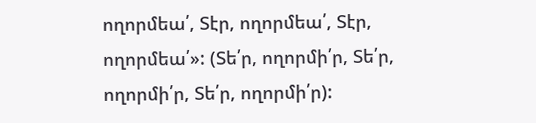ողորմեա՛, Տէր, ողորմեա՛, Տէր, ողորմեա՛»: (Տե՛ր, ողորմի՛ր, Տե՛ր, ողորմի՛ր, Տե՛ր, ողորմի՛ր):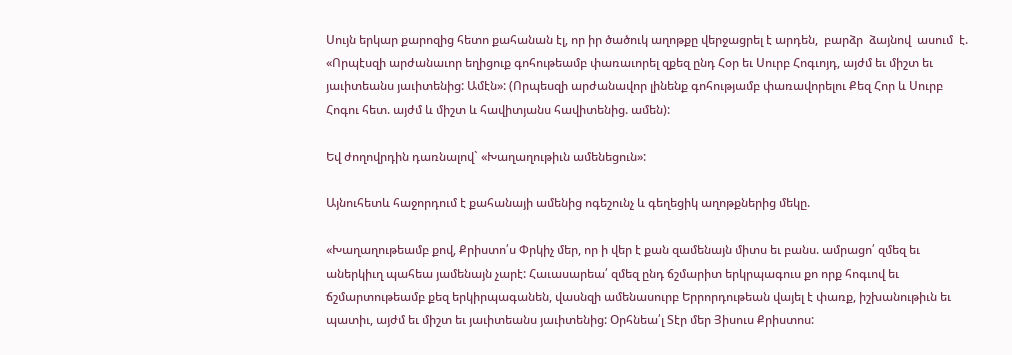Սույն երկար քարոզից հետո քահանան էլ, որ իր ծածուկ աղոթքը վերջացրել է արդեն,  բարձր  ձայնով  ասում  է. «Որպէսզի արժանաւոր եղիցուք գոհութեամբ փառաւորել զքեզ ընդ Հօր եւ Սուրբ Հոգւոյդ, այժմ եւ միշտ եւ յաւիտեանս յաւիտենից: Ամէն»: (Որպեսզի արժանավոր լինենք գոհությամբ փառավորելու Քեզ Հոր և Սուրբ Հոգու հետ. այժմ և միշտ և հավիտյանս հավիտենից. ամեն):

Եվ ժողովրդին դառնալով` «Խաղաղութիւն ամենեցուն»:

Այնուհետև հաջորդում է քահանայի ամենից ոգեշունչ և գեղեցիկ աղոթքներից մեկը.

«Խաղաղութեամբ քով, Քրիստո՛ս Փրկիչ մեր, որ ի վեր է քան զամենայն միտս եւ բանս. ամրացո՛ զմեզ եւ աներկիւղ պահեա յամենայն չարէ: Հաւասարեա՛ զմեզ ընդ ճշմարիտ երկրպագուս քո որք հոգւով եւ ճշմարտութեամբ քեզ երկիրպագանեն, վասնզի ամենասուրբ Երրորդութեան վայել է փառք, իշխանութիւն եւ պատիւ, այժմ եւ միշտ եւ յաւիտեանս յաւիտենից: Օրհնեա՛լ Տէր մեր Յիսուս Քրիստոս: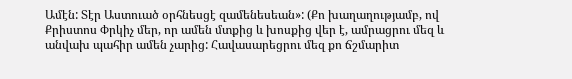Ամէն: Տէր Աստուած օրհնեսցէ զամենեսեան»: (Քո խաղաղությամբ, ով Քրիստոս Փրկիչ մեր, որ ամեն մտքից և խոսքից վեր է, ամրացրու մեզ և անվախ պահիր ամեն չարից: Հավասարեցրու մեզ քո ճշմարիտ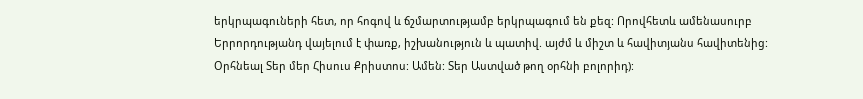երկրպագուների հետ, որ հոգով և ճշմարտությամբ երկրպագում են քեզ: Որովհետև ամենասուրբ Երրորդությանդ վայելում է փառք, իշխանություն և պատիվ. այժմ և միշտ և հավիտյանս հավիտենից: Օրհնեալ Տեր մեր Հիսուս Քրիստոս: Ամեն: Տեր Աստված թող օրհնի բոլորիդ):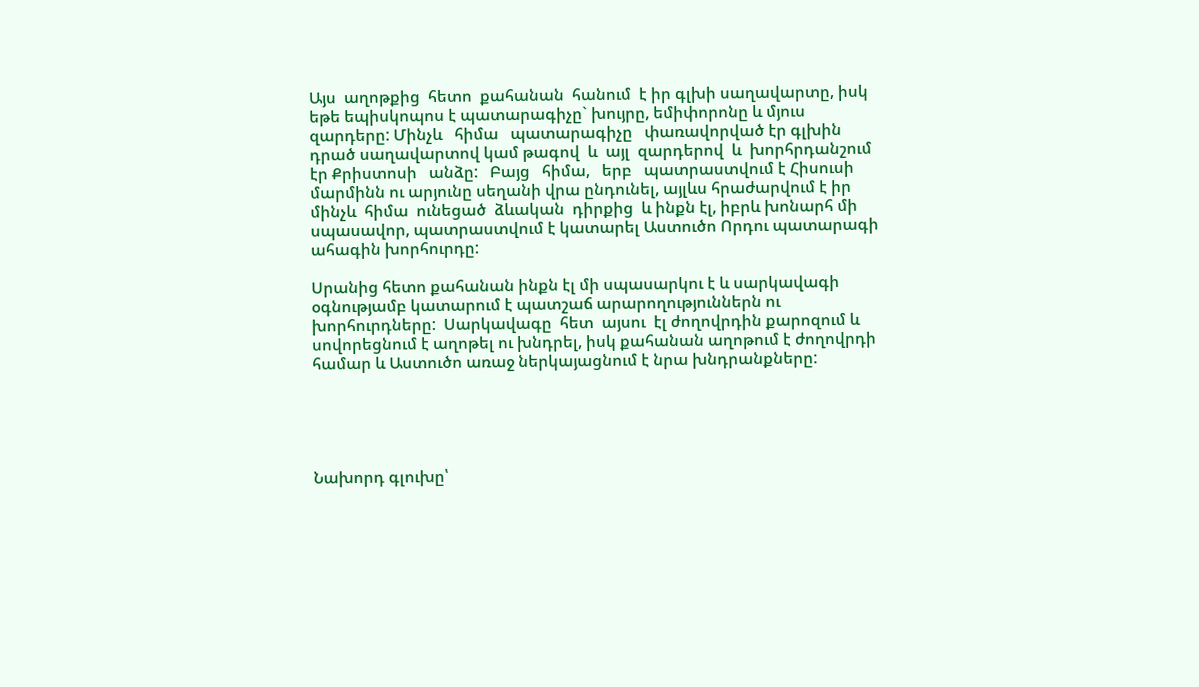Այս  աղոթքից  հետո  քահանան  հանում  է իր գլխի սաղավարտը, իսկ եթե եպիսկոպոս է պատարագիչը` խույրը, եմիփորոնը և մյուս զարդերը: Մինչև   հիմա   պատարագիչը   փառավորված էր գլխին դրած սաղավարտով կամ թագով  և  այլ  զարդերով  և  խորհրդանշում  էր Քրիստոսի   անձը:   Բայց   հիմա,   երբ   պատրաստվում է Հիսուսի մարմինն ու արյունը սեղանի վրա ընդունել, այլևս հրաժարվում է իր  մինչև  հիմա  ունեցած  ձևական  դիրքից  և ինքն էլ, իբրև խոնարհ մի սպասավոր, պատրաստվում է կատարել Աստուծո Որդու պատարագի ահագին խորհուրդը:

Սրանից հետո քահանան ինքն էլ մի սպասարկու է և սարկավագի օգնությամբ կատարում է պատշաճ արարողություններն ու խորհուրդները:  Սարկավագը  հետ  այսու  էլ ժողովրդին քարոզում և սովորեցնում է աղոթել ու խնդրել, իսկ քահանան աղոթում է ժողովրդի համար և Աստուծո առաջ ներկայացնում է նրա խնդրանքները:





Նախորդ գլուխը՝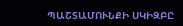ՊԱՇՏԱՄՈՒՆՔԻ ՍԿԻԶԲԸ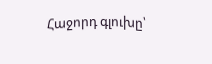Հաջորդ գլուխը՝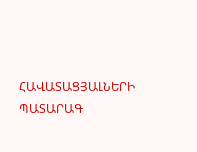ՀԱՎԱՏԱՑՅԱԼՆԵՐԻ ՊԱՏԱՐԱԳ